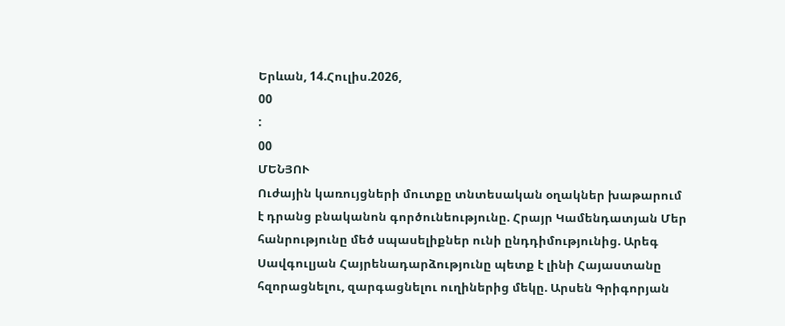Երևան, 14.Հուլիս.2026,
00
:
00
ՄԵՆՅՈՒ
Ուժային կառույցների մուտքը տնտեսական օղակներ խաթարում է դրանց բնականոն գործունեությունը. Հրայր Կամենդատյան Մեր հանրությունը մեծ սպասելիքներ ունի ընդդիմությունից. Արեգ Սավգուլյան Հայրենադարձությունը պետք է լինի Հայաստանը հզորացնելու, զարգացնելու ուղիներից մեկը. Արսեն Գրիգորյան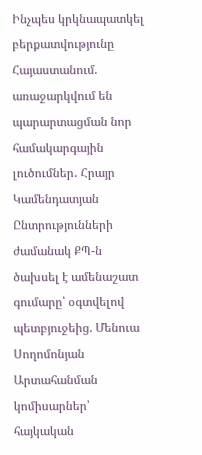Ինչպես կրկնապատկել բերքատվությունը Հայաստանում. առաջարկվում են պարարտացման նոր համակարգային լուծումներ․ Հրայր Կամենդատյան Ընտրությունների ժամանակ ՔՊ-ն ծախսել է ամենաշատ գումարը՝ օգտվելով պետբյուջեից. Մենուա Սողոմոնյան Արտահանման կոմիսարներ՝ հայկական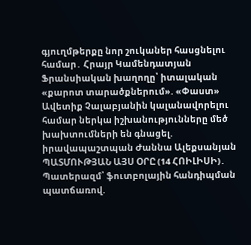գյուղմթերքը նոր շուկաներ հասցնելու համար․ Հրայր Կամենդատյան Ֆրանսիական խաղողը՝ իտալական «քարոտ տարածքներում». «Փաստ» Ավետիք Չալաբյանին կալանավորելու համար ներկա իշխանությունները մեծ խախտումների են գնացել. իրավապաշտպան Ժաննա Ալեքսանյան ՊԱՏՄՈՒԹՅԱՆ ԱՅՍ ՕՐԸ (14 ՀՈԻԼԻՍԻ)․ Պատերազմ՝ ֆուտբոլային հանդիպման պատճառով.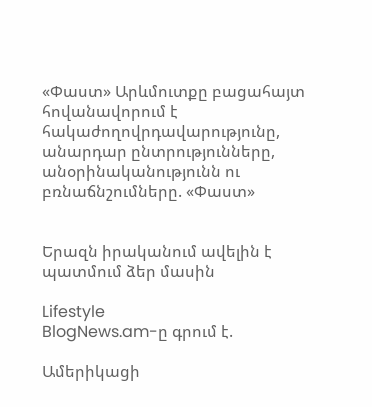«Փաստ» Արևմուտքը բացահայտ հովանավորում է հակաժողովրդավարությունը, անարդար ընտրությունները, անօրինականությունն ու բռնաճնշումները. «Փաստ»


Երազն իրականում ավելին է պատմում ձեր մասին

Lifestyle
BlogNews.am-ը գրում է.

Ամերիկացի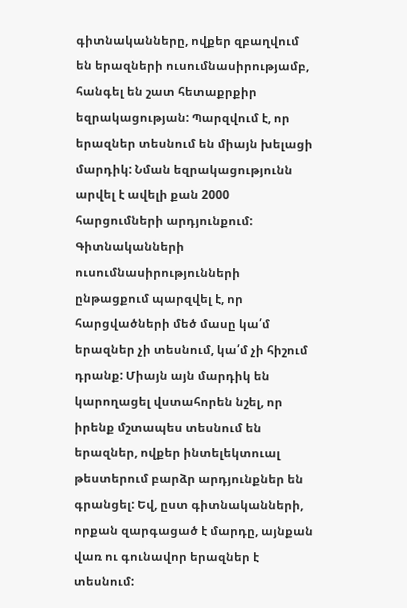գիտնականները, ովքեր զբաղվում են երազների ուսումնասիրությամբ, հանգել են շատ հետաքրքիր եզրակացության: Պարզվում է, որ երազներ տեսնում են միայն խելացի մարդիկ: Նման եզրակացությունն արվել է ավելի քան 2000 հարցումների արդյունքում: Գիտնականների ուսումնասիրությունների ընթացքում պարզվել է, որ հարցվածների մեծ մասը կա՛մ երազներ չի տեսնում, կա՛մ չի հիշում դրանք: Միայն այն մարդիկ են կարողացել վստահորեն նշել, որ իրենք մշտապես տեսնում են երազներ, ովքեր ինտելեկտուալ թեստերում բարձր արդյունքներ են գրանցել: Եվ, ըստ գիտնականների, որքան զարգացած է մարդը, այնքան վառ ու գունավոր երազներ է տեսնում: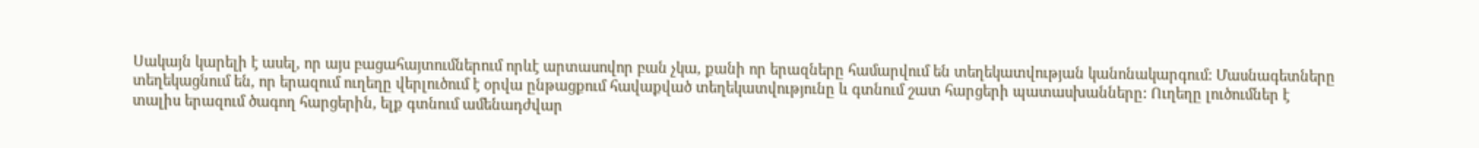Սակայն կարելի է ասել, որ այս բացահայտումներում որևէ արտասովոր բան չկա, քանի որ երազները համարվում են տեղեկատվության կանոնակարգում: Մասնագետները տեղեկացնում են, որ երազում ուղեղը վերլուծում է օրվա ընթացքում հավաքված տեղեկատվությունը և գտնում շատ հարցերի պատասխանները: Ուղեղը լուծումներ է տալիս երազում ծագող հարցերին, ելք գտնում ամենադժվար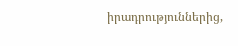իրադրություններից,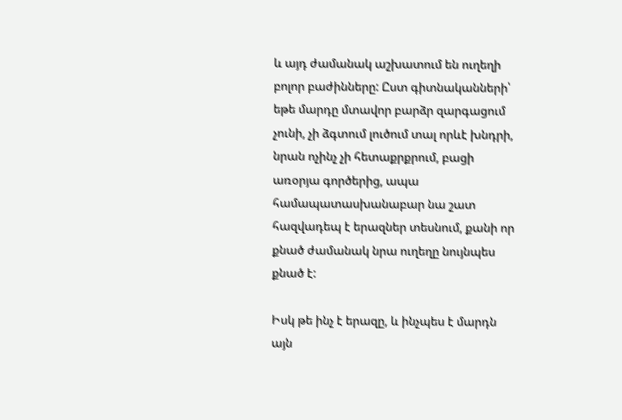և այդ ժամանակ աշխատում են ուղեղի բոլոր բաժինները: Ըստ գիտնականների՝ եթե մարդը մտավոր բարձր զարգացում չունի, չի ձգտում լուծում տալ որևէ խնդրի, նրան ոչինչ չի հետաքրքրում, բացի առօրյա գործերից, ապա համապատասխանաբար նա շատ հազվադեպ է երազներ տեսնում, քանի որ քնած ժամանակ նրա ուղեղը նույնպես քնած է:

Իսկ թե ինչ է երազը, և ինչպես է մարդն այն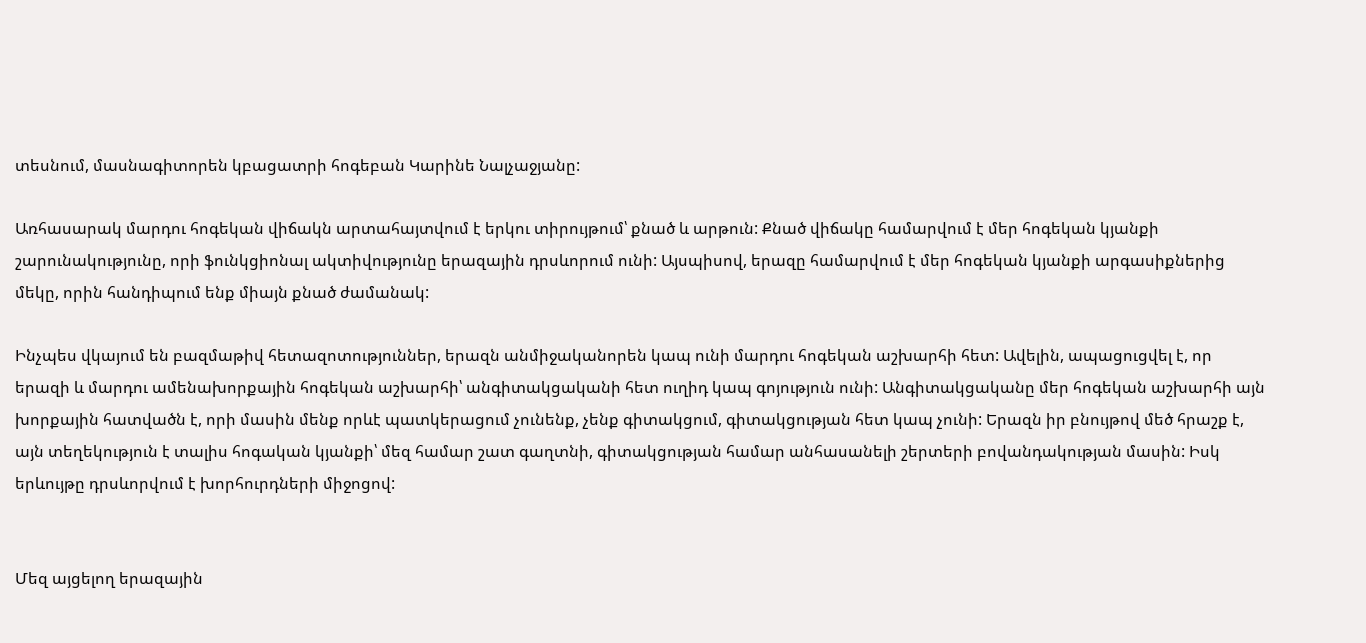տեսնում, մասնագիտորեն կբացատրի հոգեբան Կարինե Նալչաջյանը:

Առհասարակ մարդու հոգեկան վիճակն արտահայտվում է երկու տիրույթում՝ քնած և արթուն: Քնած վիճակը համարվում է մեր հոգեկան կյանքի շարունակությունը, որի ֆունկցիոնալ ակտիվությունը երազային դրսևորում ունի: Այսպիսով, երազը համարվում է մեր հոգեկան կյանքի արգասիքներից մեկը, որին հանդիպում ենք միայն քնած ժամանակ:

Ինչպես վկայում են բազմաթիվ հետազոտություններ, երազն անմիջականորեն կապ ունի մարդու հոգեկան աշխարհի հետ: Ավելին, ապացուցվել է, որ երազի և մարդու ամենախորքային հոգեկան աշխարհի՝ անգիտակցականի հետ ուղիդ կապ գոյություն ունի: Անգիտակցականը մեր հոգեկան աշխարհի այն խորքային հատվածն է, որի մասին մենք որևէ պատկերացում չունենք, չենք գիտակցում, գիտակցության հետ կապ չունի: Երազն իր բնույթով մեծ հրաշք է, այն տեղեկություն է տալիս հոգական կյանքի՝ մեզ համար շատ գաղտնի, գիտակցության համար անհասանելի շերտերի բովանդակության մասին: Իսկ երևույթը դրսևորվում է խորհուրդների միջոցով:


Մեզ այցելող երազային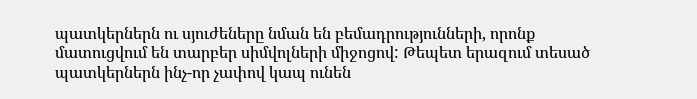պատկերներն ու սյուժեները նման են բեմադրությունների, որոնք մատուցվում են տարբեր սիմվոլների միջոցով: Թեպետ երազում տեսած պատկերներն ինչ-որ չափով կապ ունեն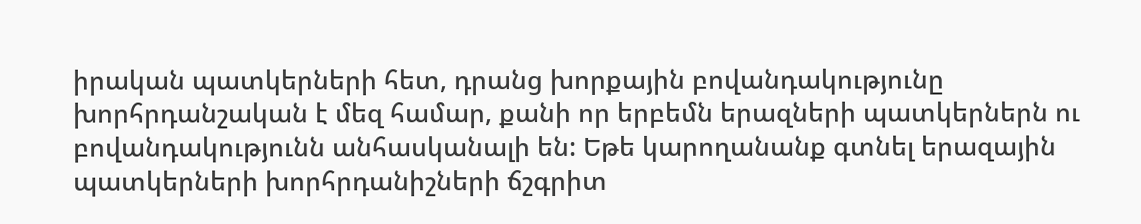իրական պատկերների հետ, դրանց խորքային բովանդակությունը խորհրդանշական է մեզ համար, քանի որ երբեմն երազների պատկերներն ու բովանդակությունն անհասկանալի են: Եթե կարողանանք գտնել երազային պատկերների խորհրդանիշների ճշգրիտ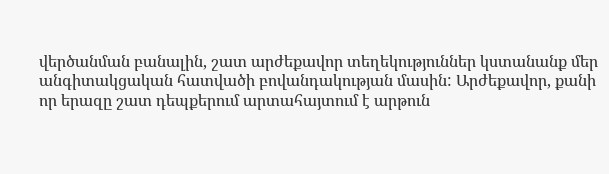վերծանման բանալին, շատ արժեքավոր տեղեկություններ կստանանք մեր անգիտակցական հատվածի բովանդակության մասին: Արժեքավոր, քանի որ երազը շատ դեպքերում արտահայտում է արթուն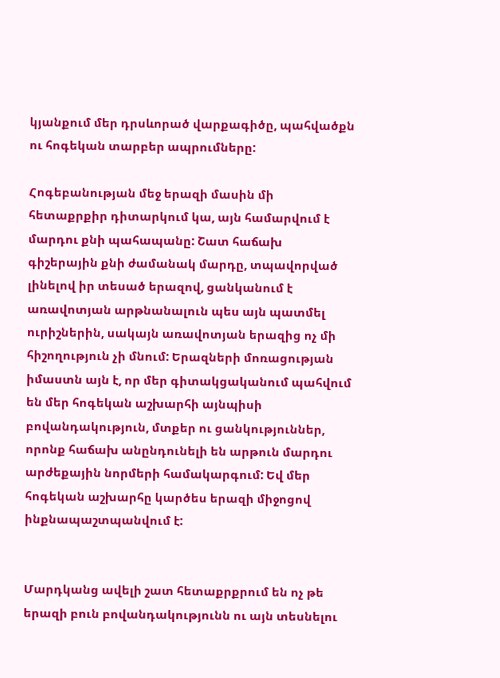կյանքում մեր դրսևորած վարքագիծը, պահվածքն ու հոգեկան տարբեր ապրումները:

Հոգեբանության մեջ երազի մասին մի հետաքրքիր դիտարկում կա, այն համարվում է մարդու քնի պահապանը: Շատ հաճախ գիշերային քնի ժամանակ մարդը, տպավորված լինելով իր տեսած երազով, ցանկանում է առավոտյան արթնանալուն պես այն պատմել ուրիշներին, սակայն առավոտյան երազից ոչ մի հիշողություն չի մնում: Երազների մոռացության իմաստն այն է, որ մեր գիտակցականում պահվում են մեր հոգեկան աշխարհի այնպիսի բովանդակություն, մտքեր ու ցանկություններ, որոնք հաճախ անընդունելի են արթուն մարդու արժեքային նորմերի համակարգում: Եվ մեր հոգեկան աշխարհը կարծես երազի միջոցով ինքնապաշտպանվում է:


Մարդկանց ավելի շատ հետաքրքրում են ոչ թե երազի բուն բովանդակությունն ու այն տեսնելու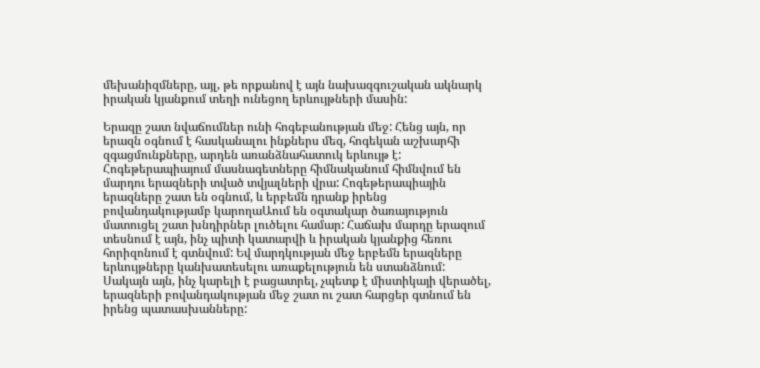մեխանիզմները, այլ, թե որքանով է այն նախազգուշական ակնարկ իրական կյանքում տեղի ունեցող երևույթների մասին:

Երազը շատ նվաճումներ ունի հոգեբանության մեջ: Հենց այն, որ երազն օգնում է հասկանալու ինքներս մեզ, հոգեկան աշխարհի զգացմունքները, արդեն առանձնահատուկ երևույթ է: Հոգեթերապիայում մասնագետները հիմնականում հիմնվում են մարդու երազների տված տվյալների վրա: Հոգեթերապիային երազները շատ են օգնում, և երբեմն դրանք իրենց բովանդակությամբ կարողաԱում են օգտակար ծառայություն մատուցել շատ խնդիրներ լուծելու համար: Հաճախ մարդը երազում տեսնում է այն, ինչ պիտի կատարվի և իրական կյանքից հեռու հորիզոնում է գտնվում: Եվ մարդկության մեջ երբեմն երազները երևույթները կանխատեսելու առաքելություն են ստանձնում: Սակայն այն, ինչ կարելի է բացատրել, չպետք է միստիկայի վերածել, երազների բովանդակության մեջ շատ ու շատ հարցեր գտնում են իրենց պատասխանները: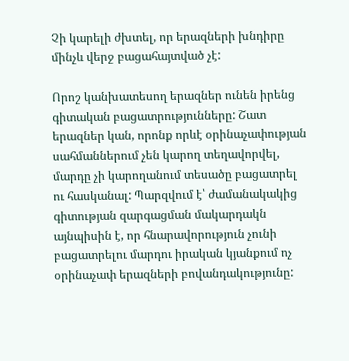Չի կարելի ժխտել, որ երազների խնդիրը մինչև վերջ բացահայտված չէ:

Որոշ կանխատեսող երազներ ունեն իրենց գիտական բացատրությունները: Շատ երազներ կան, որոնք որևէ օրինաչափության սահմաններում չեն կարող տեղավորվել, մարդը չի կարողանում տեսածը բացատրել ու հասկանալ: Պարզվում է՝ ժամանակակից գիտության զարգացման մակարդակն այնպիսին է, որ հնարավորություն չունի բացատրելու մարդու իրական կյանքում ոչ օրինաչափ երազների բովանդակությունը: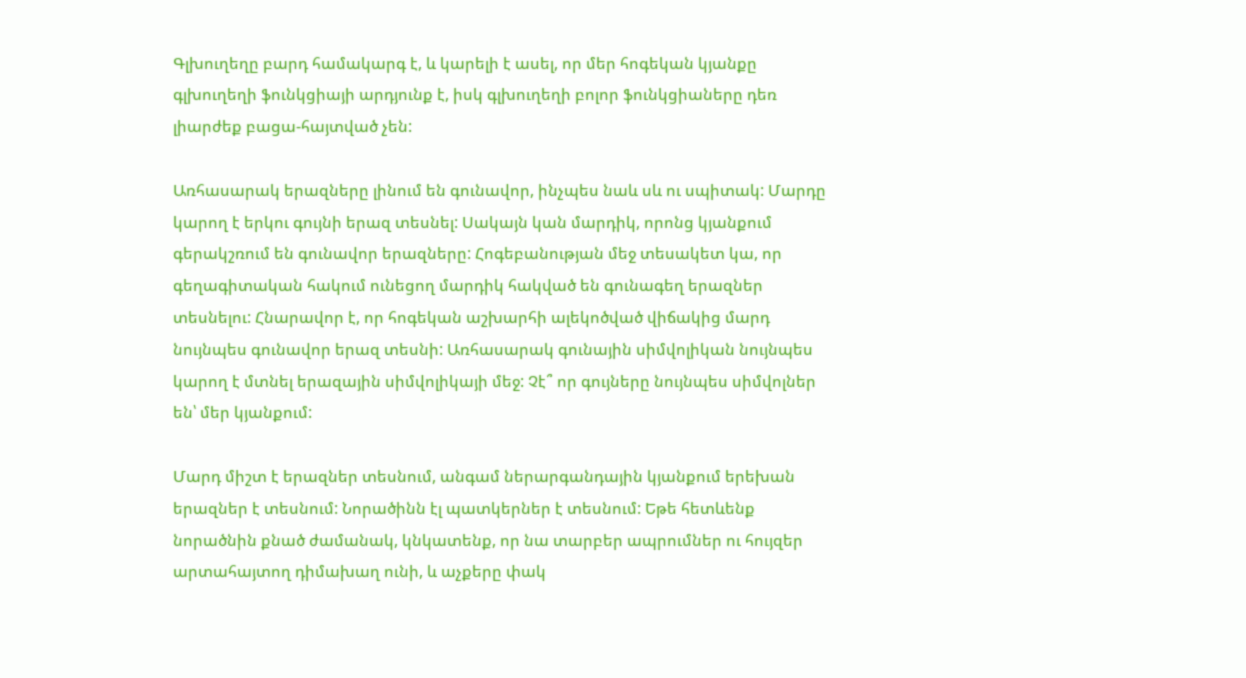Գլխուղեղը բարդ համակարգ է, և կարելի է ասել, որ մեր հոգեկան կյանքը գլխուղեղի ֆունկցիայի արդյունք է, իսկ գլխուղեղի բոլոր ֆունկցիաները դեռ լիարժեք բացա-հայտված չեն:

Առհասարակ երազները լինում են գունավոր, ինչպես նաև սև ու սպիտակ: Մարդը կարող է երկու գույնի երազ տեսնել: Սակայն կան մարդիկ, որոնց կյանքում գերակշռում են գունավոր երազները: Հոգեբանության մեջ տեսակետ կա, որ գեղագիտական հակում ունեցող մարդիկ հակված են գունագեղ երազներ տեսնելու: Հնարավոր է, որ հոգեկան աշխարհի ալեկոծված վիճակից մարդ նույնպես գունավոր երազ տեսնի: Առհասարակ գունային սիմվոլիկան նույնպես կարող է մտնել երազային սիմվոլիկայի մեջ: Չէ՞ որ գույները նույնպես սիմվոլներ են՝ մեր կյանքում:

Մարդ միշտ է երազներ տեսնում, անգամ ներարգանդային կյանքում երեխան երազներ է տեսնում: Նորածինն էլ պատկերներ է տեսնում: Եթե հետևենք նորածնին քնած ժամանակ, կնկատենք, որ նա տարբեր ապրումներ ու հույզեր արտահայտող դիմախաղ ունի, և աչքերը փակ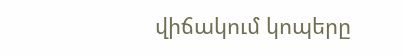վիճակում կոպերը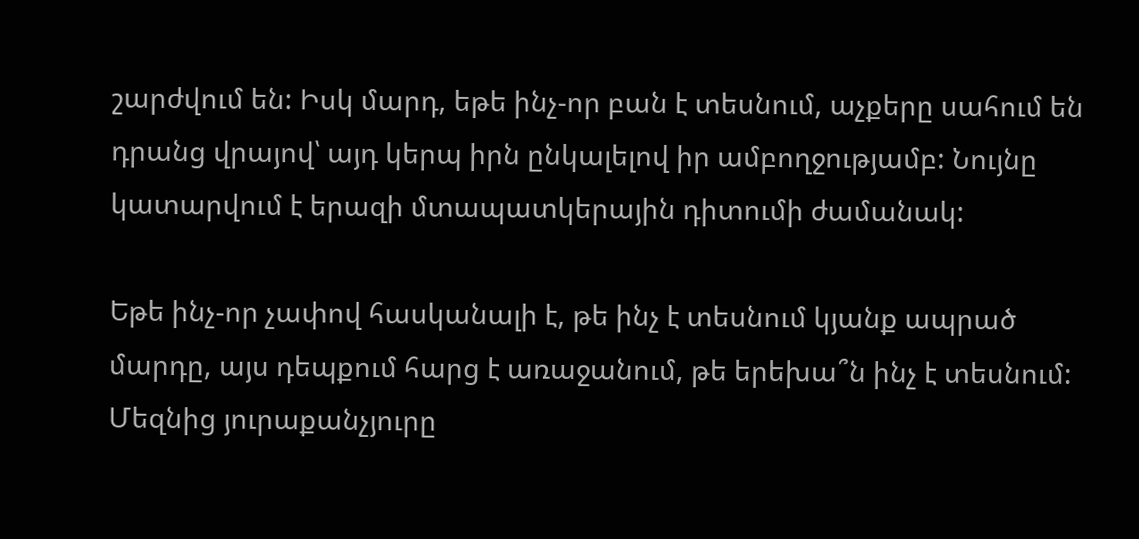շարժվում են: Իսկ մարդ, եթե ինչ-որ բան է տեսնում, աչքերը սահում են դրանց վրայով՝ այդ կերպ իրն ընկալելով իր ամբողջությամբ: Նույնը կատարվում է երազի մտապատկերային դիտումի ժամանակ:

Եթե ինչ-որ չափով հասկանալի է, թե ինչ է տեսնում կյանք ապրած մարդը, այս դեպքում հարց է առաջանում, թե երեխա՞ն ինչ է տեսնում: Մեզնից յուրաքանչյուրը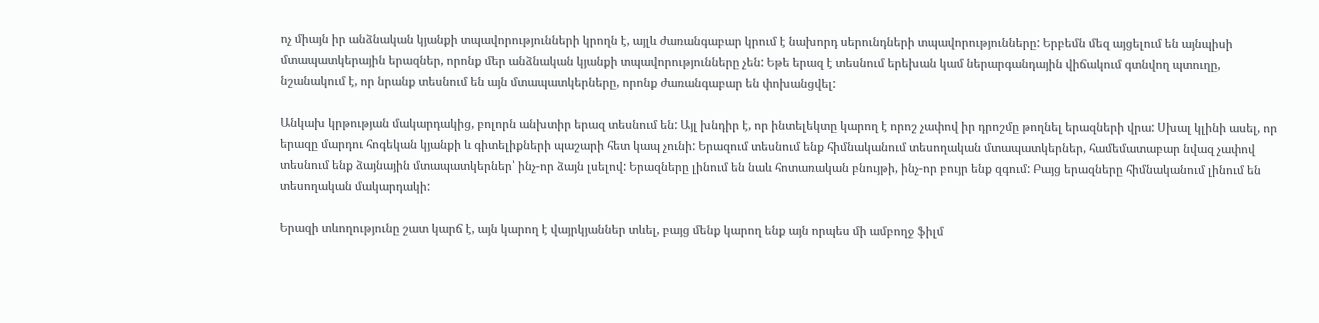ոչ միայն իր անձնական կյանքի տպավորությունների կրողն է, այլև ժառանգաբար կրում է նախորդ սերունդների տպավորությունները: Երբեմն մեզ այցելում են այնպիսի մտապատկերային երազներ, որոնք մեր անձնական կյանքի տպավորությունները չեն: Եթե երազ է տեսնում երեխան կամ ներարգանդային վիճակում գտնվող պտուղը, նշանակում է, որ նրանք տեսնում են այն մտապատկերները, որոնք ժառանգաբար են փոխանցվել:

Անկախ կրթության մակարդակից, բոլորն անխտիր երազ տեսնում են: Այլ խնդիր է, որ ինտելեկտը կարող է որոշ չափով իր դրոշմը թողնել երազների վրա: Սխալ կլինի ասել, որ երազը մարդու հոգեկան կյանքի և գիտելիքների պաշարի հետ կապ չունի: Երազում տեսնում ենք հիմնականում տեսողական մտապատկերներ, համեմատաբար նվազ չափով տեսնում ենք ձայնային մտապատկերներ՝ ինչ-որ ձայն լսելով: Երազները լինում են նաև հոտառական բնույթի, ինչ-որ բույր ենք զգում: Բայց երազները հիմնականում լինում են տեսողական մակարդակի:

Երազի տևողությունը շատ կարճ է, այն կարող է վայրկյաններ տևել, բայց մենք կարող ենք այն որպես մի ամբողջ ֆիլմ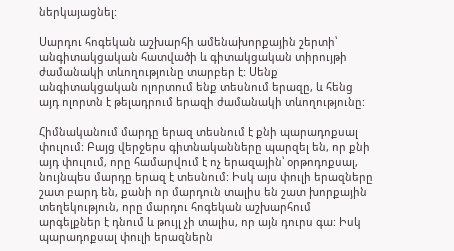ներկայացնել:

Սարդու հոգեկան աշխարհի ամենախորքային շերտի՝ անգիտակցական հատվածի և գիտակցական տիրույթի ժամանակի տևողությունը տարբեր է: Սենք անգիտակցական ոլորտում ենք տեսնում երազը, և հենց այդ ոլորտն է թելադրում երազի ժամանակի տևողությունը:

Հիմնականում մարդը երազ տեսնում է քնի պարադոքսալ փուլում: Բայց վերջերս գիտնականները պարզել են, որ քնի այդ փուլում, որը համարվում է ոչ երազային՝ օրթոդոքսալ, նույնպես մարդը երազ է տեսնում: Իսկ այս փուլի երազները շատ բարդ են, քանի որ մարդուն տալիս են շատ խորքային տեղեկություն, որը մարդու հոգեկան աշխարհում արգելքներ է դնում և թույլ չի տալիս, որ այն դուրս գա: Իսկ պարադոքսալ փուլի երազներն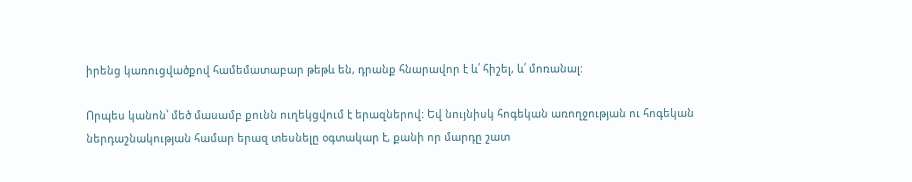իրենց կառուցվածքով համեմատաբար թեթև են, դրանք հնարավոր է և՛ հիշել, և՛ մոռանալ:

Որպես կանոն՝ մեծ մասամբ քունն ուղեկցվում է երազներով: Եվ նույնիսկ հոգեկան առողջության ու հոգեկան ներդաշնակության համար երազ տեսնելը օգտակար է, քանի որ մարդը շատ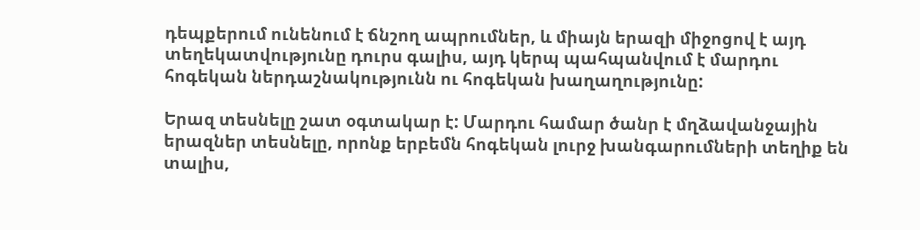դեպքերում ունենում է ճնշող ապրումներ, և միայն երազի միջոցով է այդ տեղեկատվությունը դուրս գալիս, այդ կերպ պահպանվում է մարդու հոգեկան ներդաշնակությունն ու հոգեկան խաղաղությունը:

Երազ տեսնելը շատ օգտակար է: Մարդու համար ծանր է մղձավանջային երազներ տեսնելը, որոնք երբեմն հոգեկան լուրջ խանգարումների տեղիք են տալիս,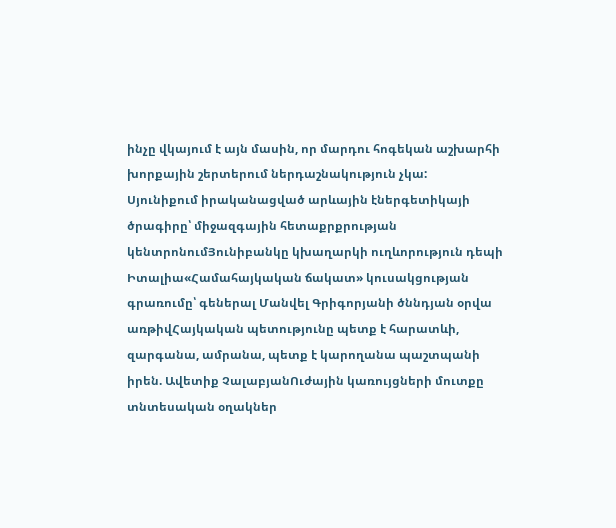ինչը վկայում է այն մասին, որ մարդու հոգեկան աշխարհի խորքային շերտերում ներդաշնակություն չկա:
Սյունիքում իրականացված արևային էներգետիկայի ծրագիրը՝ միջազգային հետաքրքրության կենտրոնումՅունիբանկը կխաղարկի ուղևորություն դեպի Իտալիա«Համահայկական ճակատ» կուսակցության գրառումը՝ գեներալ Մանվել Գրիգորյանի ծննդյան օրվա առթիվՀայկական պետությունը պետք է հարատևի, զարգանա, ամրանա, պետք է կարողանա պաշտպանի իրեն. Ավետիք ՉալաբյանՈւժային կառույցների մուտքը տնտեսական օղակներ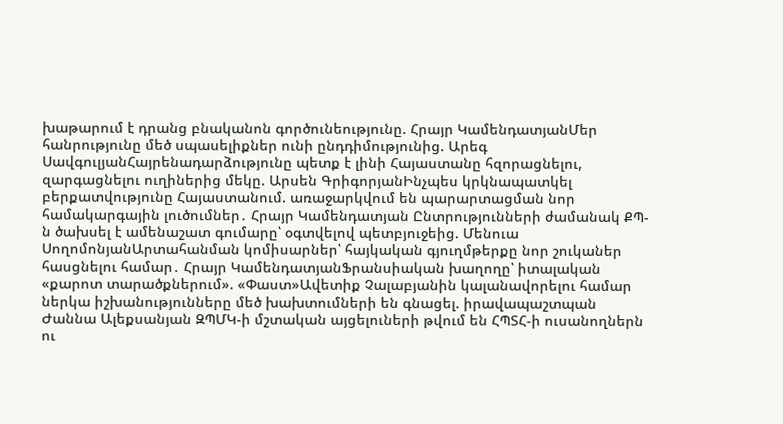խաթարում է դրանց բնականոն գործունեությունը. Հրայր ԿամենդատյանՄեր հանրությունը մեծ սպասելիքներ ունի ընդդիմությունից. Արեգ ՍավգուլյանՀայրենադարձությունը պետք է լինի Հայաստանը հզորացնելու, զարգացնելու ուղիներից մեկը. Արսեն ԳրիգորյանԻնչպես կրկնապատկել բերքատվությունը Հայաստանում. առաջարկվում են պարարտացման նոր համակարգային լուծումներ․ Հրայր Կամենդատյան Ընտրությունների ժամանակ ՔՊ-ն ծախսել է ամենաշատ գումարը՝ օգտվելով պետբյուջեից. Մենուա ՍողոմոնյանԱրտահանման կոմիսարներ՝ հայկական գյուղմթերքը նոր շուկաներ հասցնելու համար․ Հրայր ԿամենդատյանՖրանսիական խաղողը՝ իտալական «քարոտ տարածքներում». «Փաստ»Ավետիք Չալաբյանին կալանավորելու համար ներկա իշխանությունները մեծ խախտումների են գնացել. իրավապաշտպան Ժաննա Ալեքսանյան ԶՊՄԿ-ի մշտական այցելուների թվում են ՀՊՏՀ-ի ուսանողներն ու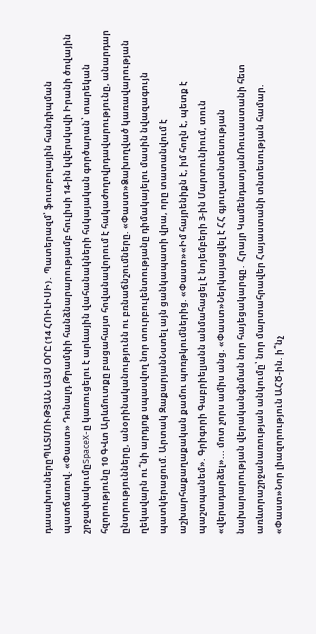դասախոսներըՊԱՏՄՈՒԹՅԱՆ ԱՅՍ ՕՐԸ (14 ՀՈԻԼԻՍԻ)․ Պատերազմ՝ ֆուտբոլային հանդիպման պատճառով. «Փաստ» Դոնալդ Թրամփի հանձնարարությամբ հուլիսի 14-ին կվերսկսվի Իրանի ծովային շրջափակումըSpaceX-ը կառուցելու է արևային վահանակների հսկայական գործարան՝ տարեկան հզորությունը 10 ԳՎտ Արևմուտքը բացահայտ հովանավորում է հակաժողովրդավարությունը, անարդար ընտրությունները, անօրինականությունն ու բռնաճնշումները. «Փաստ»Ձախողված կառավարության ղեկավարն ու՞նի արդյոք սպասվող նոր տուրբուլենտությանը դիմակայելու մասին նվազագույն պատկերացում. Արտակ ԶաքարյանՆստել այն ցանկապատի վրա, որը տատանվում է աշխարհաքաղաքական քամու պոռթկումներից. «Փաստ»«Իմ հայրենիքն է, իմ հողն է, պետք է պաշտպանեմ». Գրիգորի Գաբրիելյանն անմահացել է նոյեմբերի 3-ին Մարտունիում, տուն «վերադարձել»... մոտ չորս ամիս անց. «Փաստ»Ներկայացվել է ՀՀ գյուղատնտեսության նախարարության վերականգնման նոր հայեցակարգը․ Հրայր ԿամենդատյանՌուսաստանի հետ առևտրաշրջանառության անկումը՝ նոր մարտահրավեր Հայաստանի տնտեսության համար. «Փաստ»Նոր լիազորություն ԱՀԾ-ին. ի՞նչ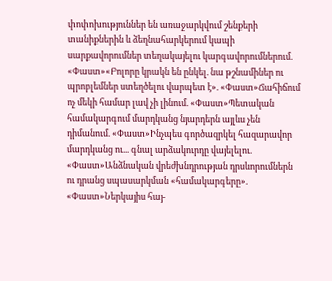փոփոխություններ են առաջարկվում շենքերի տանիքներին և ձեղնահարկերում կապի սարքավորումներ տեղակայելու կարգավորումներում. «Փաստ»«Բոլորը կրակն են ընկել. նա թշնամիներ ու պրոբլեմներ ստեղծելու վարպետ է». «Փաստ»Ճահիճում ոչ մեկի համար լավ չի լինում. «Փաստ»Պետական համակարգում մարդկանց նյարդերն այլևս չեն դիմանում. «Փաստ»Ինչպես գործազրկել հազարավոր մարդկանց ու... գնալ արձակուրդը վայելելու. «Փաստ»Անձնական վրեժխնդրության դրսևորումներն ու դրանց սպասարկման «համակարգերը». «Փաստ»Ներկայիս հայ-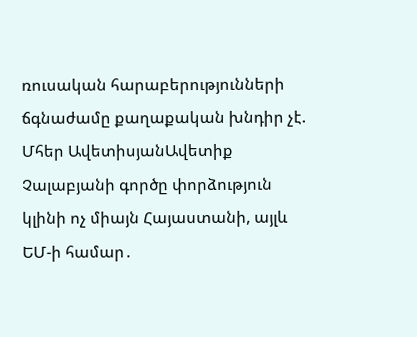ռուսական հարաբերությունների ճգնաժամը քաղաքական խնդիր չէ. Մհեր ԱվետիսյանԱվետիք Չալաբյանի գործը փորձություն կլինի ոչ միայն Հայաստանի, այլև ԵՄ-ի համար․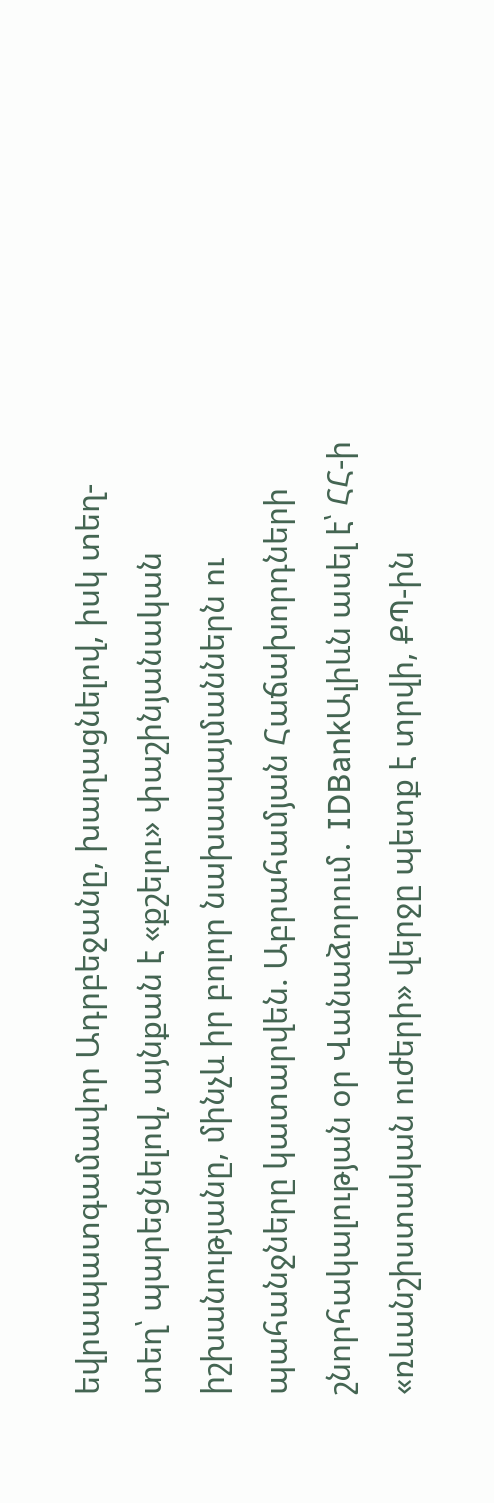եվրապատգամավոր Ադրբեջանը, խաղացնելով, իսկ տեղ-տեղ՝ պարեցնելով, այնքան է «քշելու» փաշինյանական իշխանությանը, մինչև իր բոլոր նախապայմաններն ու պահանջները կատարվեն. Աբրահամյան Հաճախորդների շնորհակալության օր Վանաձորում․ IDBankԱլիևն ասել է՝ ՀՀ-ի «ռևանշիստական ուժերի» վերջը պետք է տրվի, ՔՊ-ին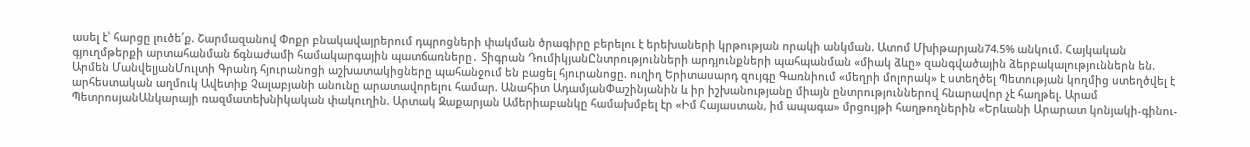ասել է՝ հարցը լուծե՛ք. Շարմազանով Փոքր բնակավայրերում դպրոցների փակման ծրագիրը բերելու է երեխաների կրթության որակի անկման. Ատոմ Մխիթարյան74.5% անկում. Հայկական գյուղմթերքի արտահանման ճգնաժամի համակարգային պատճառները․ Տիգրան ԴումիկյանԸնտրությունների արդյունքների պահպանման «միակ ձևը» զանգվածային ձերբակալություններն են. Արմեն ՄանվելյանՄուլտի Գրանդ հյուրանոցի աշխատակիցները պահանջում են բացել հյուրանոցը. ուղիղ Երիտասարդ զույգը Գառնիում «մեղրի մոլորակ» է ստեղծել Պետության կողմից ստեղծվել է արհեստական աղմուկ Ավետիք Չալաբյանի անունը արատավորելու համար. Անահիտ ԱդամյանՓաշինյանին և իր իշխանությանը միայն ընտրություններով հնարավոր չէ հաղթել. Արամ ՊետրոսյանԱնկարայի ռազմատեխնիկական փակուղին. Արտակ Զաքարյան Ամերիաբանկը համախմբել էր «Իմ Հայաստան, իմ ապագա» մրցույթի հաղթողներին «Երևանի Արարատ կոնյակի-գինու-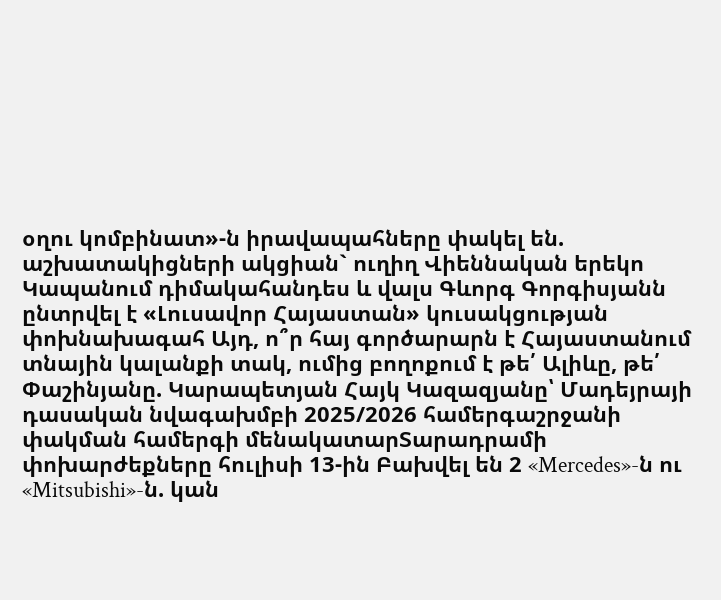օղու կոմբինատ»-ն իրավապահները փակել են. աշխատակիցների ակցիան` ուղիղ Վիեննական երեկո Կապանում դիմակահանդես և վալս Գևորգ Գորգիսյանն ընտրվել է «Լուսավոր Հայաստան» կուսակցության փոխնախագահ Այդ, ո՞ր հայ գործարարն է Հայաստանում տնային կալանքի տակ, ումից բողոքում է թե՛ Ալիևը, թե՛ Փաշինյանը. Կարապետյան Հայկ Կազազյանը՝ Մադեյրայի դասական նվագախմբի 2025/2026 համերգաշրջանի փակման համերգի մենակատարՏարադրամի փոխարժեքները հուլիսի 13-ին Բախվել են 2 «Mercedes»-ն ու «Mitsubishi»-ն. կան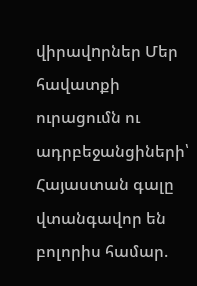վիրավnրներ Մեր հավատքի ուրացումն ու ադրբեջանցիների՝ Հայաստան գալը վտանգավոր են բոլորիս համար.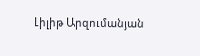Լիլիթ Արզումանյան